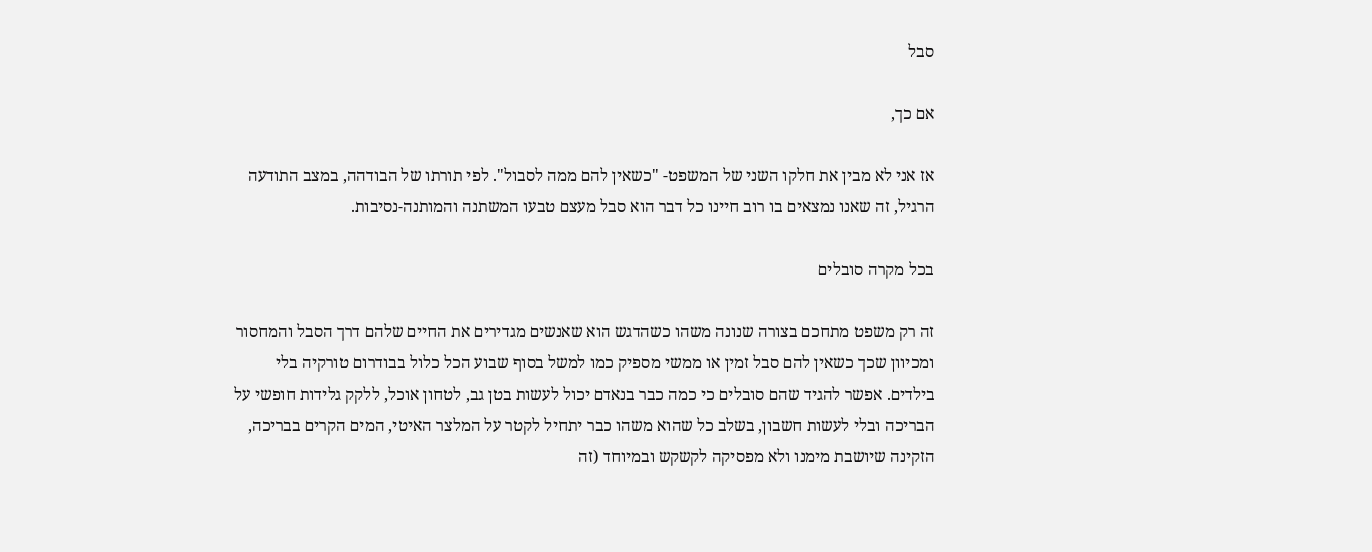סבל

אם כך,

אז אני לא מבין את חלקו השני של המשפט- "כשאין להם ממה לסבול". לפי תורתו של הבודהה, במצב התודעה הרגיל, זה שאנו נמצאים בו רוב חיינו כל דבר הוא סבל מעצם טבעו המשתנה והמותנה-נסיבות.

בכל מקרה סובלים

זה רק משפט מתחכם בצורה שנונה משהו כשהדגש הוא שאנשים מגדירים את החיים שלהם דרך הסבל והמחסור ומכיוון שכך כשאין להם סבל זמין או ממשי מספיק כמו למשל בסוף שבוע הכל כלול בבודרום טורקיה בלי בילדים. אפשר להגיד שהם סובלים כי כמה כבר בנאדם יכול לעשות בטן גב, לטחון אוכל, ללקק גלידות חופשי על הבריכה ובלי לעשות חשבון, בשלב כל שהוא משהו כבר יתחיל לקטר על המלצר האיטי, המים הקרים בבריכה, הזקינה שיושבת מימנו ולא מפסיקה לקשקש ובמיוחד (זה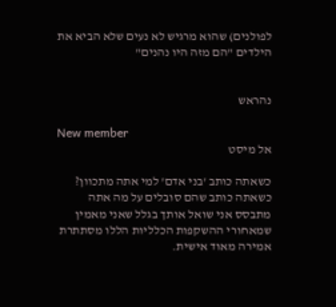לפולנים) שהוא מרגיש לא נעים שלא הביא את הילדים "הם מזה היו נהנים"


נהראש

New member
אל מיסט

כשאתה כותב 'בני אדם' למי אתה מתכוון? כשאתה כותב שהם סובלים על מה אתה מתבסס אני שואל אותך בגלל שאני מאמין שמאחורי ההשקפות הכלליות הללו מסתתרת אמירה מאוד אישית.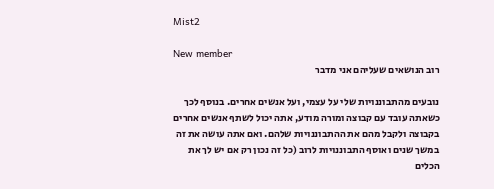Mist2

New member
רוב הנושאים שעליהם אני מדבר

נובעים מהתבוננויות שלי על עצמי, ועל אנשים אחרים. בנוסף לכך כשאתה עובד עם קבוצה ומורה מודע, אתה יכול לשתף אנשים אחרים בקבוצה ולקבל מהם את ההתבוננויות שלהם. ואם אתה עושה את זה במשך שנים ואוסף התבוננויות לרוב (כל זה נכון רק אם יש לך את הכלים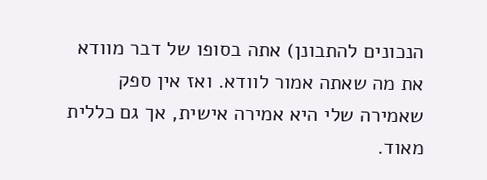הנכונים להתבונן) אתה בסופו של דבר מוודא את מה שאתה אמור לוודא. ואז אין ספק שאמירה שלי היא אמירה אישית, אך גם כללית מאוד.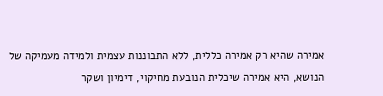אמירה שהיא רק אמירה כללית, ללא התבוננות עצמית ולמידה מעמיקה של הנושא, היא אמירה שיכלית הנובעת מחיקוי, דימיון ושקר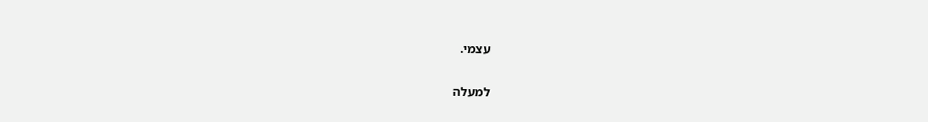עצמי.

למעלה